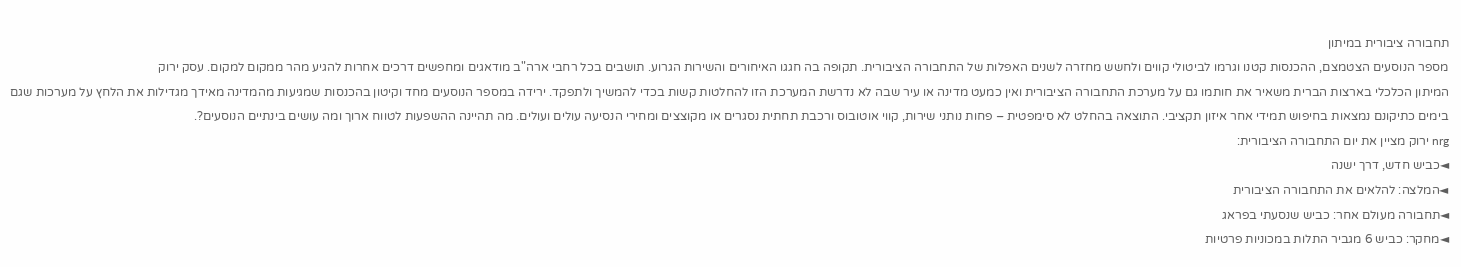תחבורה ציבורית במיתון
מספר הנוסעים הצטמצם, ההכנסות קטנו וגרמו לביטולי קווים ולחשש מחזרה לשנים האפלות של התחבורה הציבורית. תקופה בה חגגו האיחורים והשירות הגרוע. תושבים בכל רחבי ארה"ב מודאגים ומחפשים דרכים אחרות להגיע מהר ממקום למקום. עסק ירוק
המיתון הכלכלי בארצות הברית משאיר את חותמו גם על מערכת התחבורה הציבורית ואין כמעט מדינה או עיר שבה לא נדרשת המערכת הזו להחלטות קשות בכדי להמשיך ולתפקד. ירידה במספר הנוסעים מחד וקיטון בהכנסות שמגיעות מהמדינה מאידך מגדילות את הלחץ על מערכות שגם בימים כתיקונם נמצאות בחיפוש תמידי אחר איזון תקציבי. התוצאה בהחלט לא סימפטית – פחות נותני שירות, קווי אוטובוס ורכבת תחתית נסגרים או מקוצצים ומחירי הנסיעה עולים ועולים. מה תהיינה ההשפעות לטווח ארוך ומה עושים בינתיים הנוסעים?.
nrg ירוק מציין את יום התחבורה הציבורית:
◄כביש חדש, דרך ישנה
◄המלצה: להלאים את התחבורה הציבורית
◄תחבורה מעולם אחר: כביש שנסעתי בפראג
◄מחקר: כביש 6 מגביר התלות במכוניות פרטיות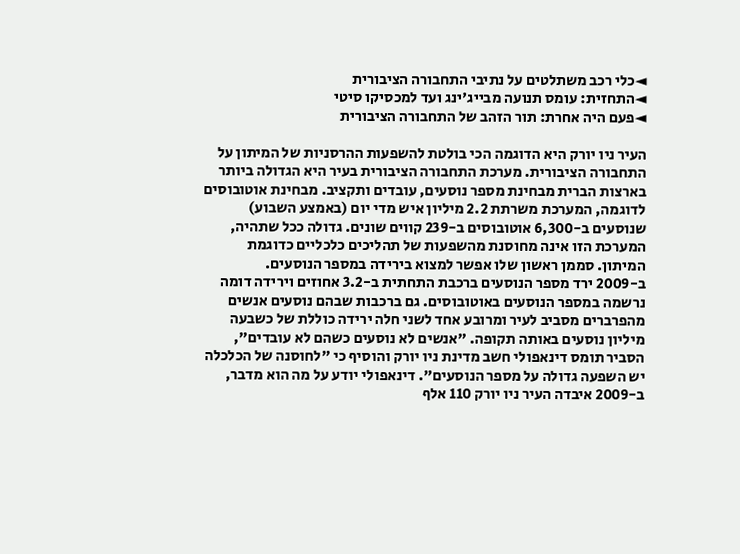◄כלי רכב משתלטים על נתיבי התחבורה הציבורית
◄התחזית: עומס תנועה מבייג'ינג ועד למכסיקו סיטי
◄פעם היה אחרת: תור הזהב של התחבורה הציבורית

העיר ניו יורק היא הדוגמה הכי בולטת להשפעות ההרסניות של המיתון על התחבורה הציבורית. מערכת התחבורה הציבורית בעיר היא הגדולה ביותר בארצות הברית מבחינת מספר נוסעים, עובדים ותקציב. מבחינת אוטובוסים לדוגמה, המערכת משרתת 2.2 מיליון איש מדי יום (באמצע השבוע) שנוסעים ב-6,300 אוטובוסים ב-239 קווים שונים. גדולה ככל שתהיה, המערכת הזו אינה מחוסנת מהשפעות של תהליכים כלכליים כדוגמת המיתון. סממן ראשון שלו אפשר למצוא בירידה במספר הנוסעים.
ב-2009 ירד מספר הנוסעים ברכבת התחתית ב-3.2 אחוזים וירידה דומה נרשמה במספר הנוסעים באוטובוסים. גם ברכבות שבהם נוסעים אנשים מהפרברים מסביב לעיר ומרובע אחד לשני חלה ירידה כוללת של כשבעה מיליון נוסעים באותה תקופה. "אנשים לא נוסעים כשהם לא עובדים", הסביר תומס דינאפולי חשב מדינת ניו יורק והוסיף כי "לחוסנה של הכלכלה יש השפעה גדולה על מספר הנוסעים". דינאפולי יודע על מה הוא מדבר, ב-2009 איבדה העיר ניו יורק 110 אלף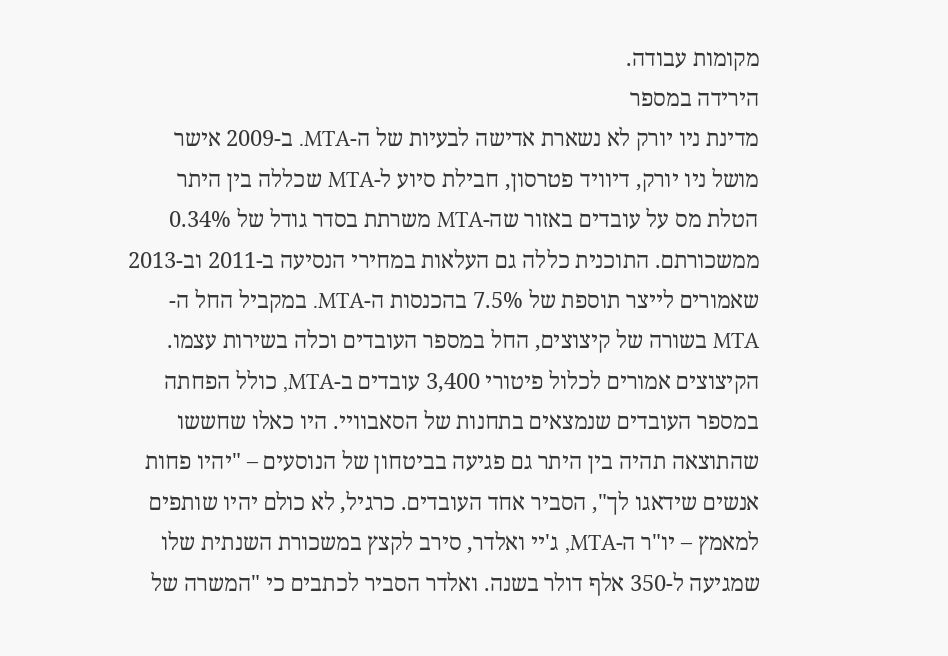מקומות עבודה.
הירידה במספר
מדינת ניו יורק לא נשארת אדישה לבעיות של ה-MTA. ב-2009 אישר מושל ניו יורק, דיוויד פטרסון, חבילת סיוע ל-MTA שכללה בין היתר הטלת מס על עובדים באזור שה-MTA משרתת בסדר גודל של 0.34% ממשכורתם. התוכנית כללה גם העלאות במחירי הנסיעה ב-2011 וב-2013 שאמורים לייצר תוספת של 7.5% בהכנסות ה-MTA. במקביל החל ה-MTA בשורה של קיצוצים, החל במספר העובדים וכלה בשירות עצמו.
הקיצוצים אמורים לכלול פיטורי 3,400 עובדים ב-MTA, כולל הפחתה במספר העובדים שנמצאים בתחנות של הסאבוויי. היו כאלו שחששו שהתוצאה תהיה בין היתר גם פגיעה בביטחון של הנוסעים – "יהיו פחות אנשים שידאגו לך", הסביר אחד העובדים. כרגיל, לא כולם יהיו שותפים למאמץ – יו"ר ה-MTA, ג'יי ואלדר, סירב לקצץ במשכורת השנתית שלו שמגיעה ל-350 אלף דולר בשנה. ואלדר הסביר לכתבים כי "המשרה של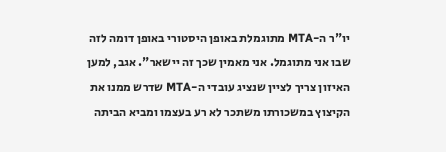יו"ר ה-MTA מתוגמלת באופן היסטורי באופן דומה לזה שבו אני מתוגמל. אני מאמין שכך זה יישאר". אגב, למען האיזון צריך לציין שנציג עובדי ה-MTA שדרש ממנו את הקיצוץ במשכורתו משתכר לא רע בעצמו ומביא הביתה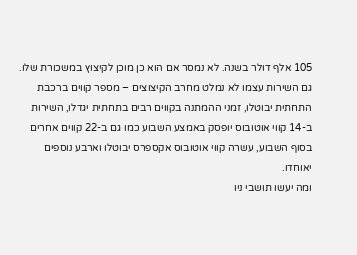105 אלף דולר בשנה. לא נמסר אם הוא כן מוכן לקיצוץ במשכורת שלו.
גם השירות עצמו לא נמלט מחרב הקיצוצים – מספר קווים ברכבת התחתית יבוטלו, זמני ההמתנה בקווים רבים בתחתית יגדלו, השירות ב-14 קווי אוטובוס יופסק באמצע השבוע כמו גם ב-22 קווים אחרים בסוף השבוע, עשרה קווי אוטובוס אקספרס יבוטלו וארבע נוספים יאוחדו.
ומה יעשו תושבי ניו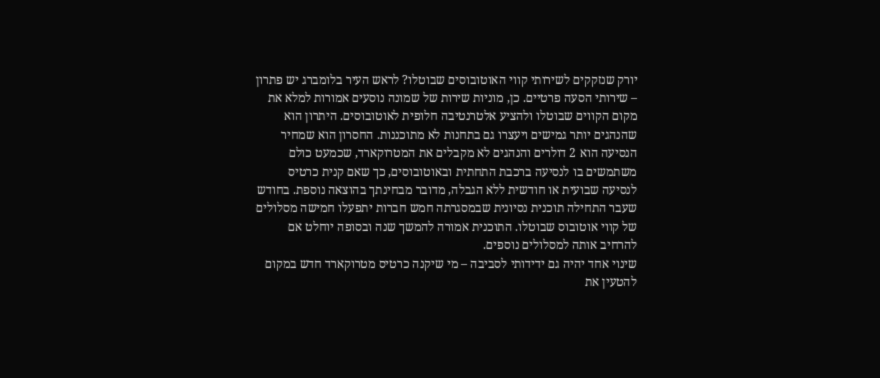יורק שנזקקים לשירותי קווי האוטובוסים שבוטלו? לראש העיר בלומברג יש פתרון – שירותי הסעה פרטיים. כן, מוניות שירות של שמונה נוסעים אמורות למלא את מקום הקווים שבוטלו ולהציע אלטרנטיבה חלופית לאוטובוסים. היתרון הוא שהנהגים יותר גמישים ויעצרו גם בתחנות לא מתוכננות. החסרון הוא שמחיר הנסיעה הוא 2 דולרים והנהגים לא מקבלים את המטרוקארד, שכמעט כולם משתמשים בו לנסיעה ברכבת התחתית ובאוטובוסים, כך שאם קנית כרטיס לנסיעה שבועית או חודשית ללא הגבלה, מדובר מבחינתך בהוצאה נוספת. בחודש שעבר התחילה תוכנית נסיונית שבמסגרתה חמש חברות יתפעלו חמישה מסלולים של קווי אוטובוס שבוטלו. התוכנית אמורה להמשך שנה ובסופה יוחלט אם להרחיב אותה למסלולים נוספים.
שינוי אחד יהיה גם ידידותי לסביבה – מי שיקנה כרטיס מטרוקארד חדש במקום להטעין את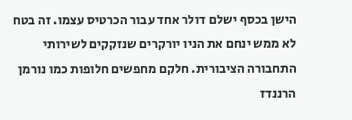הישן בכסף ישלם דולר אחד עבור הכרטיס עצמו. זה בטח לא ממש ינחם את הניו יורקרים שנזקקים לשירותי התחבורה הציבורית. חלקם מחפשים חלופות כמו נורמן הרננדז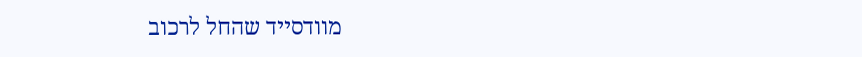מוודסייד שהחל לרכוב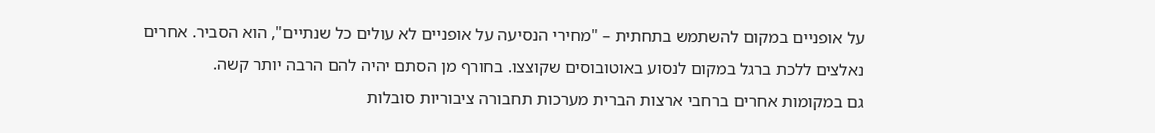על אופניים במקום להשתמש בתחתית – "מחירי הנסיעה על אופניים לא עולים כל שנתיים", הוא הסביר. אחרים נאלצים ללכת ברגל במקום לנסוע באוטובוסים שקוצצו. בחורף מן הסתם יהיה להם הרבה יותר קשה.
גם במקומות אחרים ברחבי ארצות הברית מערכות תחבורה ציבוריות סובלות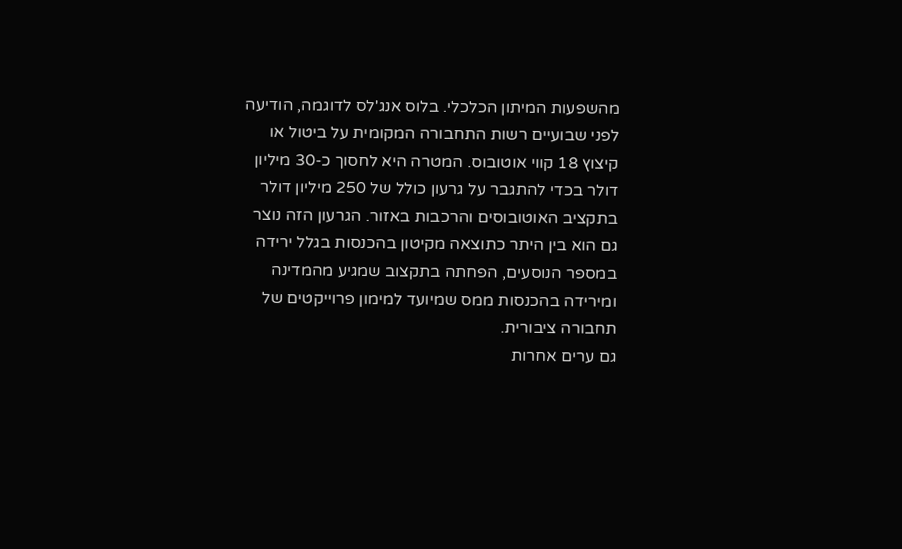מהשפעות המיתון הכלכלי. בלוס אנג'לס לדוגמה, הודיעה לפני שבועיים רשות התחבורה המקומית על ביטול או קיצוץ 18 קווי אוטובוס. המטרה היא לחסוך כ-30 מיליון דולר בכדי להתגבר על גרעון כולל של 250 מיליון דולר בתקציב האוטובוסים והרכבות באזור. הגרעון הזה נוצר גם הוא בין היתר כתוצאה מקיטון בהכנסות בגלל ירידה במספר הנוסעים, הפחתה בתקצוב שמגיע מהמדינה ומירידה בהכנסות ממס שמיועד למימון פרוייקטים של תחבורה ציבורית.
גם ערים אחרות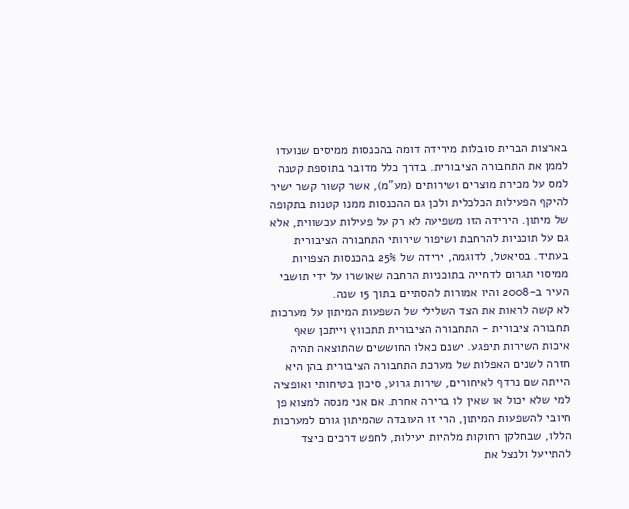בארצות הברית סובלות מירידה דומה בהכנסות ממיסים שנועדו לממן את התחבורה הציבורית. בדרך כלל מדובר בתוספת קטנה למס על מכירת מוצרים ושירותים (מע"מ), אשר קשור קשר ישיר להיקף הפעילות הכלכלית ולכן גם ההכנסות ממנו קטנות בתקופה של מיתון. הירידה הזו משפיעה לא רק על פעילות עכשווית, אלא גם על תוכניות להרחבת ושיפור שירותי התחבורה הציבורית בעתיד. בסיאטל, לדוגמה, ירידה של 25% בהכנסות הצפויות ממיסוי תגרום לדחייה בתוכניות הרחבה שאושרו על ידי תושבי העיר ב-2008 והיו אמורות להסתיים בתוך 15 שנה.
לא קשה לראות את הצד השלילי של השפעות המיתון על מערכות תחבורה ציבורית - התחבורה הציבורית תתכווץ וייתכן שאף איכות השירות תיפגע. ישנם כאלו החוששים שהתוצאה תהיה חזרה לשנים האפלות של מערכת התחבורה הציבורית בהן היא הייתה שם נרדף לאיחורים, שירות גרוע, סיכון בטיחותי ואופציה למי שלא יכול או שאין לו ברירה אחרת. אם אני מנסה למצוא פן חיובי להשפעות המיתון, הרי זו העובדה שהמיתון גורם למערכות הללו, שבחלקן רחוקות מלהיות יעילות, לחפש דרכים כיצד להתייעל ולנצל את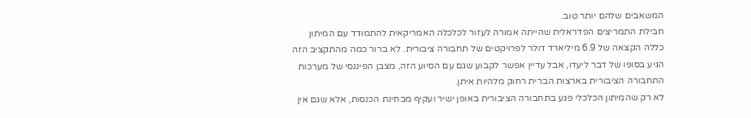המשאבים שלהם יותר טוב.
חבילת התמריצים הפדראלית שהייתה אמורה לעזור לכלכלה האמריקאית להתמודד עם המיתון כללה הקצאה של 6.9 מיליארד דולר לפרויקטים של תחבורה ציבורית. לא ברור כמה מהתקציב הזה הגיע בסופו של דבר ליעדו, אבל עדיין אפשר לקבוע שגם עם הסיוע הזה, מצבן הפיננסי של מערכות התחבורה הציבורית בארצות הברית רחוק מלהיות איתן.
לא רק שהמיתון הכלכלי פגע בתחבורה הציבורית באופן ישיר ועקיף מבחינת הכנסות, אלא שגם אין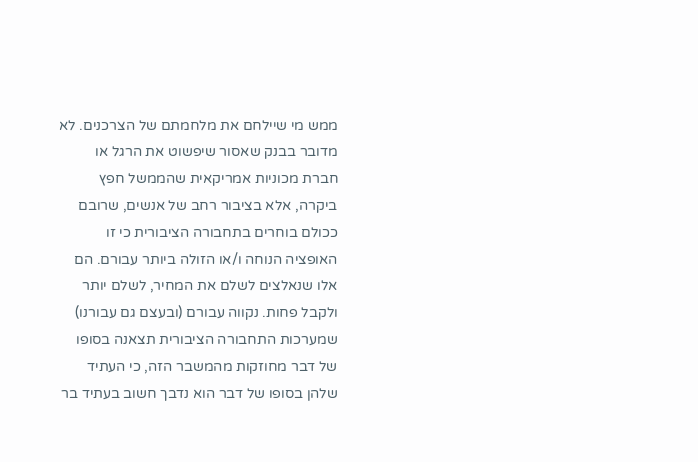ממש מי שיילחם את מלחמתם של הצרכנים. לא מדובר בבנק שאסור שיפשוט את הרגל או חברת מכוניות אמריקאית שהממשל חפץ ביקרה, אלא בציבור רחב של אנשים, שרובם ככולם בוחרים בתחבורה הציבורית כי זו האופציה הנוחה ו/או הזולה ביותר עבורם. הם אלו שנאלצים לשלם את המחיר, לשלם יותר ולקבל פחות. נקווה עבורם (ובעצם גם עבורנו) שמערכות התחבורה הציבורית תצאנה בסופו של דבר מחוזקות מהמשבר הזה, כי העתיד שלהן בסופו של דבר הוא נדבך חשוב בעתיד בר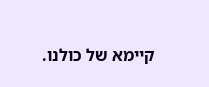קיימא של כולנו.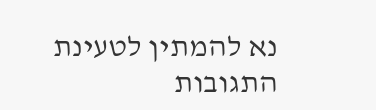נא להמתין לטעינת התגובות